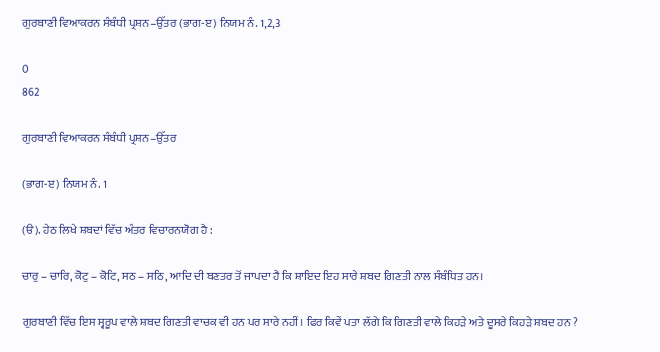ਗੁਰਬਾਣੀ ਵਿਆਕਰਨ ਸੰਬੰਧੀ ਪ੍ਰਸ਼ਨ–ਉੱਤਰ (ਭਾਗ-ੲ) ਨਿਯਮ ਨੰ. 1,2,3

0
862

ਗੁਰਬਾਣੀ ਵਿਆਕਰਨ ਸੰਬੰਧੀ ਪ੍ਰਸ਼ਨ–ਉੱਤਰ

(ਭਾਗ-ੲ) ਨਿਯਮ ਨੰ. 1

(ੳ). ਹੇਠ ਲਿਖੇ ਸ਼ਬਦਾਂ ਵਿੱਚ ਅੰਤਰ ਵਿਚਾਰਨਯੋਗ ਹੈ :

ਚਾਰੁ – ਚਾਰਿ, ਕੋਟੁ – ਕੋਟਿ, ਸਠ – ਸਠਿ, ਆਦਿ ਦੀ ਬਣਤਰ ਤੋਂ ਜਾਪਦਾ ਹੈ ਕਿ ਸ਼ਾਇਦ ਇਹ ਸਾਰੇ ਸ਼ਬਦ ਗਿਣਤੀ ਨਾਲ ਸੰਬੰਧਿਤ ਹਨ।

ਗੁਰਬਾਣੀ ਵਿੱਚ ਇਸ ਸ੍ਵਰੂਪ ਵਾਲੇ ਸ਼ਬਦ ਗਿਣਤੀ ਵਾਚਕ ਵੀ ਹਨ ਪਰ ਸਾਰੇ ਨਹੀਂ। ਫਿਰ ਕਿਵੇਂ ਪਤਾ ਲੱਗੇ ਕਿ ਗਿਣਤੀ ਵਾਲੇ ਕਿਹੜੇ ਅਤੇ ਦੂਸਰੇ ਕਿਹੜੇ ਸ਼ਬਦ ਹਨ ?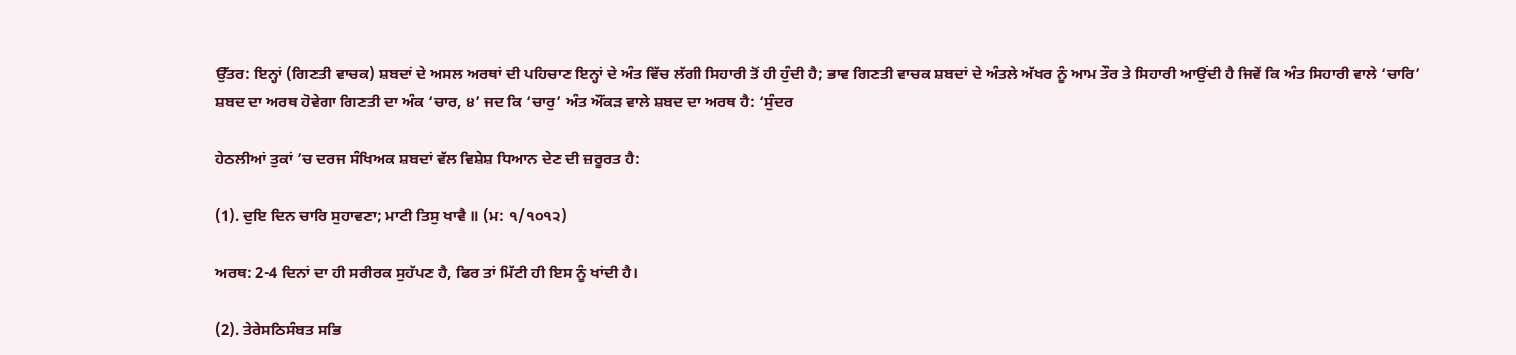ਉੱਤਰ: ਇਨ੍ਹਾਂ (ਗਿਣਤੀ ਵਾਚਕ) ਸ਼ਬਦਾਂ ਦੇ ਅਸਲ ਅਰਥਾਂ ਦੀ ਪਹਿਚਾਣ ਇਨ੍ਹਾਂ ਦੇ ਅੰਤ ਵਿੱਚ ਲੱਗੀ ਸਿਹਾਰੀ ਤੋਂ ਹੀ ਹੁੰਦੀ ਹੈ; ਭਾਵ ਗਿਣਤੀ ਵਾਚਕ ਸ਼ਬਦਾਂ ਦੇ ਅੰਤਲੇ ਅੱਖਰ ਨੂੰ ਆਮ ਤੌਰ ਤੇ ਸਿਹਾਰੀ ਆਉਂਦੀ ਹੈ ਜਿਵੇਂ ਕਿ ਅੰਤ ਸਿਹਾਰੀ ਵਾਲੇ ‘ਚਾਰਿ’ ਸ਼ਬਦ ਦਾ ਅਰਥ ਹੋਵੇਗਾ ਗਿਣਤੀ ਦਾ ਅੰਕ ‘ਚਾਰ, ੪’ ਜਦ ਕਿ ‘ਚਾਰੁ’ ਅੰਤ ਔਂਕੜ ਵਾਲੇ ਸ਼ਬਦ ਦਾ ਅਰਥ ਹੈ: ‘ਸੁੰਦਰ

ਹੇਠਲੀਆਂ ਤੁਕਾਂ ’ਚ ਦਰਜ ਸੰਖਿਅਕ ਸ਼ਬਦਾਂ ਵੱਲ ਵਿਸ਼ੇਸ਼ ਧਿਆਨ ਦੇਣ ਦੀ ਜ਼ਰੂਰਤ ਹੈ:

(1). ਦੁਇ ਦਿਨ ਚਾਰਿ ਸੁਹਾਵਣਾ; ਮਾਟੀ ਤਿਸੁ ਖਾਵੈ ॥ (ਮ: ੧/੧੦੧੨)

ਅਰਥ: 2-4 ਦਿਨਾਂ ਦਾ ਹੀ ਸਰੀਰਕ ਸੁਹੱਪਣ ਹੈ, ਫਿਰ ਤਾਂ ਮਿੱਟੀ ਹੀ ਇਸ ਨੂੰ ਖਾਂਦੀ ਹੈ।

(2). ਤੇਰੇਸਠਿਸੰਬਤ ਸਭਿ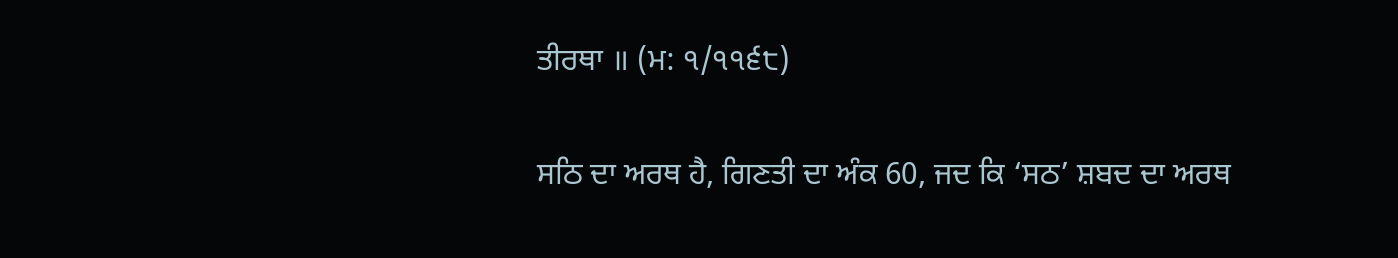ਤੀਰਥਾ ॥ (ਮ: ੧/੧੧੬੮)

ਸਠਿ ਦਾ ਅਰਥ ਹੈ, ਗਿਣਤੀ ਦਾ ਅੰਕ 60, ਜਦ ਕਿ ‘ਸਠ’ ਸ਼ਬਦ ਦਾ ਅਰਥ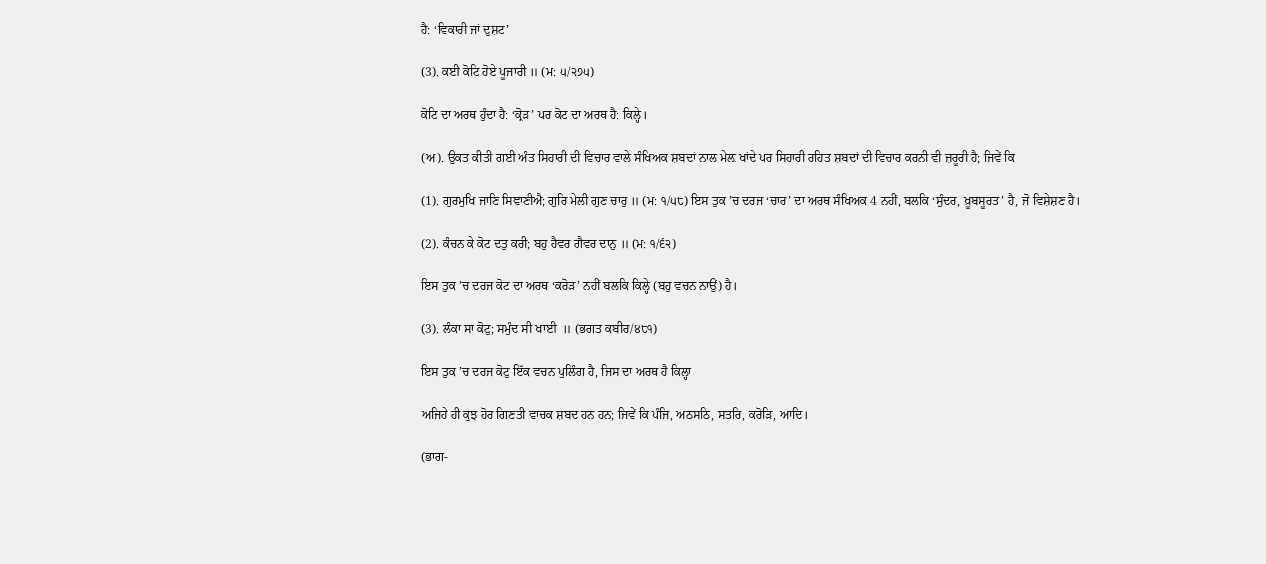ਹੈ: ‘ਵਿਕਾਰੀ ਜਾਂ ਦੁਸ਼ਟ’

(3). ਕਈ ਕੋਟਿ ਹੋਏ ਪੂਜਾਰੀ ॥ (ਮ: ੫/੨੭੫)

ਕੋਟਿ ਦਾ ਅਰਥ ਹੁੰਦਾ ਹੈ: ‘ਕ੍ਰੋੜ’ ਪਰ ਕੋਟ ਦਾ ਅਰਥ ਹੈ: ਕਿਲ੍ਹੇ।

(ਅ). ਉਕਤ ਕੀਤੀ ਗਈ ਅੰਤ ਸਿਹਾਰੀ ਦੀ ਵਿਚਾਰ ਵਾਲੇ ਸੰਖਿਅਕ ਸ਼ਬਦਾਂ ਨਾਲ ਮੇਲ਼ ਖਾਂਦੇ ਪਰ ਸਿਹਾਰੀ ਰਹਿਤ ਸ਼ਬਦਾਂ ਦੀ ਵਿਚਾਰ ਕਰਨੀ ਵੀ ਜ਼ਰੂਰੀ ਹੈ; ਜਿਵੇਂ ਕਿ

(1). ਗੁਰਮੁਖਿ ਜਾਣਿ ਸਿਞਾਣੀਐ; ਗੁਰਿ ਮੇਲੀ ਗੁਣ ਚਾਰੁ ॥ (ਮ: ੧/੫੮) ਇਸ ਤੁਕ ’ਚ ਦਰਜ ‘ਚਾਰ’ ਦਾ ਅਰਥ ਸੰਖਿਅਕ 4 ਨਹੀਂ, ਬਲਕਿ ‘ਸੁੰਦਰ, ਖ਼ੂਬਸੂਰਤ’ ਹੈ, ਜੋ ਵਿਸ਼ੇਸ਼ਣ ਹੈ।

(2). ਕੰਚਨ ਕੇ ਕੋਟ ਦਤੁ ਕਰੀ; ਬਹੁ ਹੈਵਰ ਗੈਵਰ ਦਾਨੁ ॥ (ਮ: ੧/੬੨)

ਇਸ ਤੁਕ ’ਚ ਦਰਜ ਕੋਟ ਦਾ ਅਰਥ ‘ਕਰੋੜ’ ਨਹੀਂ ਬਲਕਿ ਕਿਲ੍ਹੇ (ਬਹੁ ਵਚਨ ਨਾਉਂ) ਹੈ।

(3). ਲੰਕਾ ਸਾ ਕੋਟੁ; ਸਮੁੰਦ ਸੀ ਖਾਈ  ॥ (ਭਗਤ ਕਬੀਰ/੪੮੧)

ਇਸ ਤੁਕ ’ਚ ਦਰਜ ਕੋਟੁ ਇੱਕ ਵਚਨ ਪੁਲਿੰਗ ਹੈ, ਜਿਸ ਦਾ ਅਰਥ ਹੈ ਕਿਲ੍ਹਾ

ਅਜਿਹੇ ਹੀ ਕੁਝ ਹੋਰ ਗਿਣਤੀ ਵਾਚਕ ਸ਼ਬਦ ਹਨ ਹਨ; ਜਿਵੇਂ ਕਿ ਪੰਜਿ, ਅਠਸਠਿ, ਸਤਰਿ, ਕਰੋੜਿ, ਆਦਿ।

(ਭਾਗ-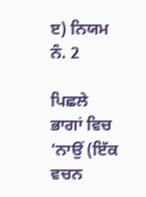ੲ) ਨਿਯਮ ਨੰ. 2

ਪਿਛਲੇ ਭਾਗਾਂ ਵਿਚ ‘ਨਾਉਂ (ਇੱਕ ਵਚਨ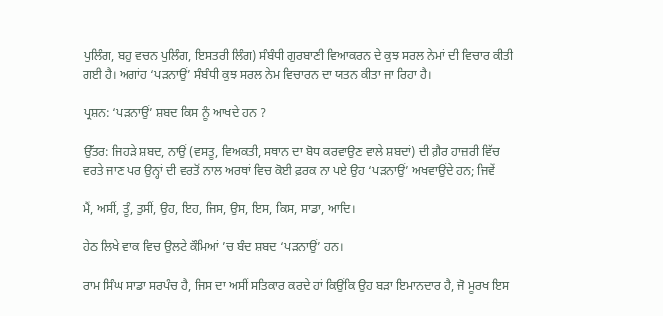ਪੁਲਿੰਗ, ਬਹੁ ਵਚਨ ਪੁਲਿੰਗ, ਇਸਤਰੀ ਲਿੰਗ) ਸੰਬੰਧੀ ਗੁਰਬਾਣੀ ਵਿਆਕਰਨ ਦੇ ਕੁਝ ਸਰਲ ਨੇਮਾਂ ਦੀ ਵਿਚਾਰ ਕੀਤੀ ਗਈ ਹੈ। ਅਗਾਂਹ ‘ਪੜਨਾਉਂ’ ਸੰਬੰਧੀ ਕੁਝ ਸਰਲ ਨੇਮ ਵਿਚਾਰਨ ਦਾ ਯਤਨ ਕੀਤਾ ਜਾ ਰਿਹਾ ਹੈ।

ਪ੍ਰਸ਼ਨ: ‘ਪੜਨਾਉਂ’ ਸ਼ਬਦ ਕਿਸ ਨੂੰ ਆਖਦੇ ਹਨ ?

ਉੱਤਰ: ਜਿਹੜੇ ਸ਼ਬਦ, ਨਾਉਂ (ਵਸਤੂ, ਵਿਅਕਤੀ, ਸਥਾਨ ਦਾ ਬੋਧ ਕਰਵਾਉਣ ਵਾਲੇ ਸ਼ਬਦਾਂ) ਦੀ ਗ਼ੈਰ ਹਾਜ਼ਰੀ ਵਿੱਚ ਵਰਤੇ ਜਾਣ ਪਰ ਉਨ੍ਹਾਂ ਦੀ ਵਰਤੋਂ ਨਾਲ ਅਰਥਾਂ ਵਿਚ ਕੋਈ ਫ਼ਰਕ ਨਾ ਪਏ ਉਹ ‘ਪੜਨਾਉਂ’ ਅਖਵਾਉਂਦੇ ਹਨ; ਜਿਵੇਂ

ਮੈਂ, ਅਸੀਂ, ਤੂੰ, ਤੁਸੀਂ, ਉਹ, ਇਹ, ਜਿਸ, ਉਸ, ਇਸ, ਕਿਸ, ਸਾਡਾ, ਆਦਿ।

ਹੇਠ ਲਿਖੇ ਵਾਕ ਵਿਚ ਉਲਟੇ ਕੌਮਿਆਂ ’ਚ ਬੰਦ ਸ਼ਬਦ ‘ਪੜਨਾਉਂ’ ਹਨ।

ਰਾਮ ਸਿੰਘ ਸਾਡਾ ਸਰਪੰਚ ਹੈ, ਜਿਸ ਦਾ ਅਸੀਂ ਸਤਿਕਾਰ ਕਰਦੇ ਹਾਂ ਕਿਉਂਕਿ ਉਹ ਬੜਾ ਇਮਾਨਦਾਰ ਹੈ, ਜੋ ਮੂਰਖ ਇਸ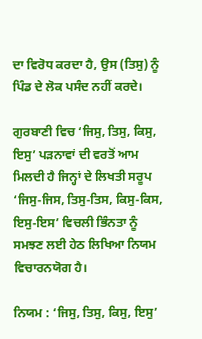ਦਾ ਵਿਰੋਧ ਕਰਦਾ ਹੈ, ਉਸ (ਤਿਸੁ) ਨੂੰ ਪਿੰਡ ਦੇ ਲੋਕ ਪਸੰਦ ਨਹੀਂ ਕਰਦੇ।

ਗੁਰਬਾਣੀ ਵਿਚ ‘ਜਿਸੁ, ਤਿਸੁ, ਕਿਸੁ, ਇਸੁ’ ਪੜਨਾਵਾਂ ਦੀ ਵਰਤੋਂ ਆਮ ਮਿਲਦੀ ਹੈ ਜਿਨ੍ਹਾਂ ਦੇ ਲਿਖਤੀ ਸਰੂਪ ‘ਜਿਸੁ-ਜਿਸ, ਤਿਸੁ-ਤਿਸ, ਕਿਸੁ-ਕਿਸ, ਇਸੁ-ਇਸ’ ਵਿਚਲੀ ਭਿੰਨਤਾ ਨੂੰ ਸਮਝਣ ਲਈ ਹੇਠ ਲਿਖਿਆ ਨਿਯਮ ਵਿਚਾਰਨਯੋਗ ਹੈ।

ਨਿਯਮ : ‘ਜਿਸੁ, ਤਿਸੁ, ਕਿਸੁ, ਇਸੁ’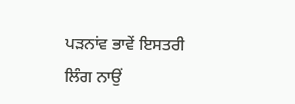ਪੜਨਾਂਵ ਭਾਵੇਂ ਇਸਤਰੀ ਲਿੰਗ ਨਾਉਂ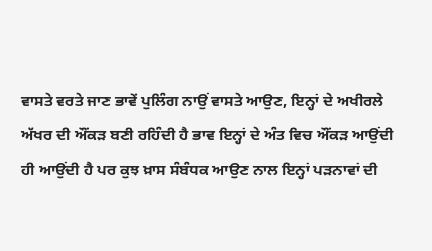ਵਾਸਤੇ ਵਰਤੇ ਜਾਣ ਭਾਵੇਂ ਪੁਲਿੰਗ ਨਾਉਂ ਵਾਸਤੇ ਆਉਣ, ਇਨ੍ਹਾਂ ਦੇ ਅਖੀਰਲੇ ਅੱਖਰ ਦੀ ਔਂਕੜ ਬਣੀ ਰਹਿੰਦੀ ਹੈ ਭਾਵ ਇਨ੍ਹਾਂ ਦੇ ਅੰਤ ਵਿਚ ਔਂਕੜ ਆਉਂਦੀ ਹੀ ਆਉਂਦੀ ਹੈ ਪਰ ਕੁਝ ਖ਼ਾਸ ਸੰਬੰਧਕ ਆਉਣ ਨਾਲ ਇਨ੍ਹਾਂ ਪੜਨਾਵਾਂ ਦੀ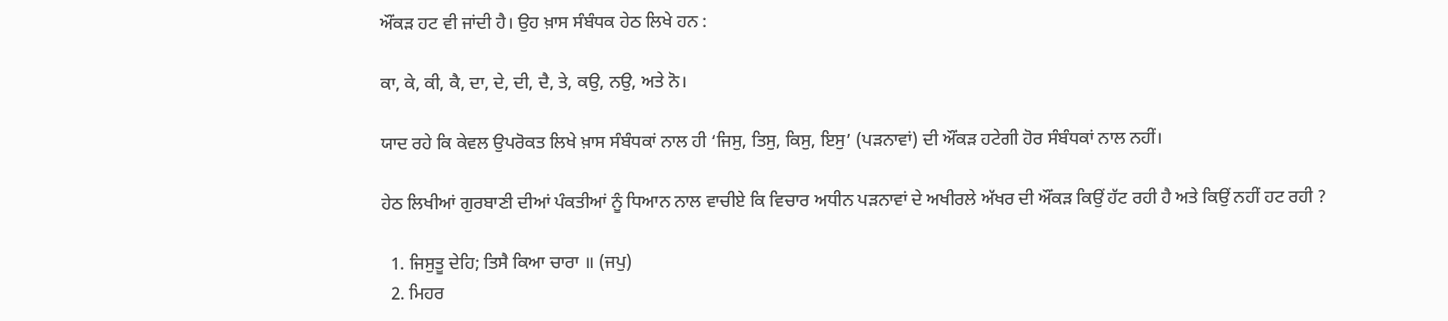ਔਂਕੜ ਹਟ ਵੀ ਜਾਂਦੀ ਹੈ। ਉਹ ਖ਼ਾਸ ਸੰਬੰਧਕ ਹੇਠ ਲਿਖੇ ਹਨ :

ਕਾ, ਕੇ, ਕੀ, ਕੈ, ਦਾ, ਦੇ, ਦੀ, ਦੈ, ਤੇ, ਕਉ, ਨਉ, ਅਤੇ ਨੋ।

ਯਾਦ ਰਹੇ ਕਿ ਕੇਵਲ ਉਪਰੋਕਤ ਲਿਖੇ ਖ਼ਾਸ ਸੰਬੰਧਕਾਂ ਨਾਲ ਹੀ ‘ਜਿਸੁ, ਤਿਸੁ, ਕਿਸੁ, ਇਸੁ’ (ਪੜਨਾਵਾਂ) ਦੀ ਔਂਕੜ ਹਟੇਗੀ ਹੋਰ ਸੰਬੰਧਕਾਂ ਨਾਲ ਨਹੀਂ।

ਹੇਠ ਲਿਖੀਆਂ ਗੁਰਬਾਣੀ ਦੀਆਂ ਪੰਕਤੀਆਂ ਨੂੰ ਧਿਆਨ ਨਾਲ ਵਾਚੀਏ ਕਿ ਵਿਚਾਰ ਅਧੀਨ ਪੜਨਾਵਾਂ ਦੇ ਅਖੀਰਲੇ ਅੱਖਰ ਦੀ ਔਂਕੜ ਕਿਉਂ ਹੱਟ ਰਹੀ ਹੈ ਅਤੇ ਕਿਉਂ ਨਹੀਂ ਹਟ ਰਹੀ ?

  1. ਜਿਸੁਤੂ ਦੇਹਿ; ਤਿਸੈ ਕਿਆ ਚਾਰਾ ॥ (ਜਪੁ)
  2. ਮਿਹਰ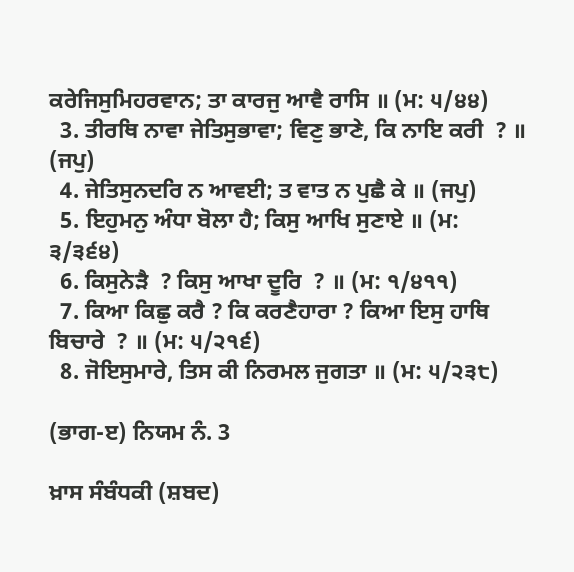ਕਰੇਜਿਸੁਮਿਹਰਵਾਨ; ਤਾ ਕਾਰਜੁ ਆਵੈ ਰਾਸਿ ॥ (ਮ: ੫/੪੪)
  3. ਤੀਰਥਿ ਨਾਵਾ ਜੇਤਿਸੁਭਾਵਾ; ਵਿਣੁ ਭਾਣੇ, ਕਿ ਨਾਇ ਕਰੀ  ? ॥ (ਜਪੁ)
  4. ਜੇਤਿਸੁਨਦਰਿ ਨ ਆਵਈ; ਤ ਵਾਤ ਨ ਪੁਛੈ ਕੇ ॥ (ਜਪੁ)
  5. ਇਹੁਮਨੁ ਅੰਧਾ ਬੋਲਾ ਹੈ; ਕਿਸੁ ਆਖਿ ਸੁਣਾਏ ॥ (ਮ: ੩/੩੬੪)
  6. ਕਿਸੁਨੇੜੈ  ? ਕਿਸੁ ਆਖਾ ਦੂਰਿ  ? ॥ (ਮ: ੧/੪੧੧)
  7. ਕਿਆ ਕਿਛੁ ਕਰੈ ? ਕਿ ਕਰਣੈਹਾਰਾ ? ਕਿਆ ਇਸੁ ਹਾਥਿ ਬਿਚਾਰੇ  ? ॥ (ਮ: ੫/੨੧੬)
  8. ਜੋਇਸੁਮਾਰੇ, ਤਿਸ ਕੀ ਨਿਰਮਲ ਜੁਗਤਾ ॥ (ਮ: ੫/੨੩੮)

(ਭਾਗ-ੲ) ਨਿਯਮ ਨੰ. 3

ਖ਼ਾਸ ਸੰਬੰਧਕੀ (ਸ਼ਬਦ)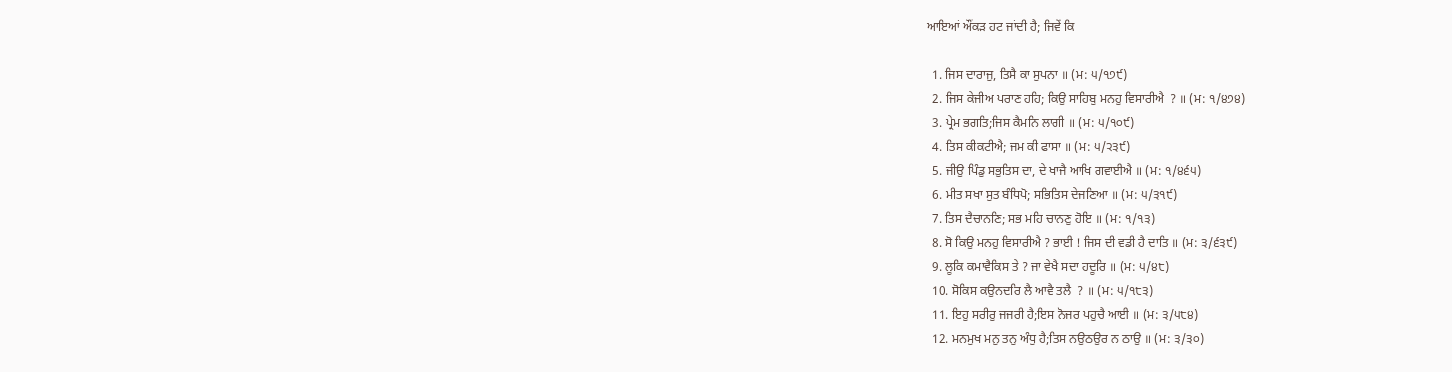ਆਇਆਂ ਔਂਕੜ ਹਟ ਜਾਂਦੀ ਹੈ; ਜਿਵੇਂ ਕਿ

  1. ਜਿਸ ਦਾਰਾਜੁ, ਤਿਸੈ ਕਾ ਸੁਪਨਾ ॥ (ਮ: ੫/੧੭੯)
  2. ਜਿਸ ਕੇਜੀਅ ਪਰਾਣ ਹਹਿ; ਕਿਉ ਸਾਹਿਬੁ ਮਨਹੁ ਵਿਸਾਰੀਐ  ? ॥ (ਮ: ੧/੪੭੪)
  3. ਪ੍ਰੇਮ ਭਗਤਿ;ਜਿਸ ਕੈਮਨਿ ਲਾਗੀ ॥ (ਮ: ੫/੧੦੯)
  4. ਤਿਸ ਕੀਕਟੀਐ; ਜਮ ਕੀ ਫਾਸਾ ॥ (ਮ: ੫/੨੩੯)
  5. ਜੀਉ ਪਿੰਡੁ ਸਭੁਤਿਸ ਦਾ, ਦੇ ਖਾਜੈ ਆਖਿ ਗਵਾਈਐ ॥ (ਮ: ੧/੪੬੫)
  6. ਮੀਤ ਸਖਾ ਸੁਤ ਬੰਧਿਪੋ; ਸਭਿਤਿਸ ਦੇਜਣਿਆ ॥ (ਮ: ੫/੩੧੯)
  7. ਤਿਸ ਦੈਚਾਨਣਿ; ਸਭ ਮਹਿ ਚਾਨਣੁ ਹੋਇ ॥ (ਮ: ੧/੧੩)
  8. ਸੋ ਕਿਉ ਮਨਹੁ ਵਿਸਾਰੀਐ ? ਭਾਈ ! ਜਿਸ ਦੀ ਵਡੀ ਹੈ ਦਾਤਿ ॥ (ਮ: ੩/੬੩੯)
  9. ਲੂਕਿ ਕਮਾਵੈਕਿਸ ਤੇ ? ਜਾ ਵੇਖੈ ਸਦਾ ਹਦੂਰਿ ॥ (ਮ: ੫/੪੮)
  10. ਸੋਕਿਸ ਕਉਨਦਰਿ ਲੈ ਆਵੈ ਤਲੈ  ? ॥ (ਮ: ੫/੧੮੩)
  11. ਇਹੁ ਸਰੀਰੁ ਜਜਰੀ ਹੈ;ਇਸ ਨੋਜਰ ਪਹੁਚੈ ਆਈ ॥ (ਮ: ੩/੫੮੪)
  12. ਮਨਮੁਖ ਮਨੁ ਤਨੁ ਅੰਧੁ ਹੈ;ਤਿਸ ਨਉਠਉਰ ਨ ਠਾਉ ॥ (ਮ: ੩/੩੦)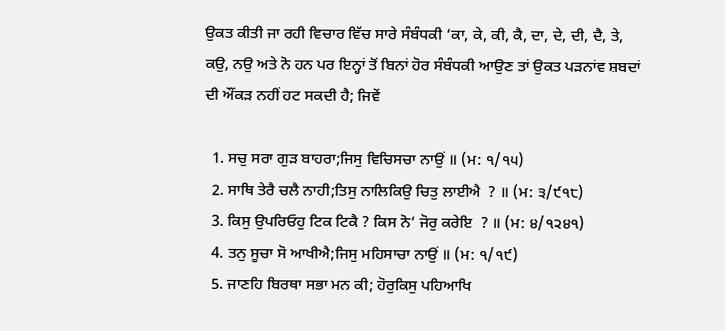ਉਕਤ ਕੀਤੀ ਜਾ ਰਹੀ ਵਿਚਾਰ ਵਿੱਚ ਸਾਰੇ ਸੰਬੰਧਕੀ ‘ਕਾ, ਕੇ, ਕੀ, ਕੈ, ਦਾ, ਦੇ, ਦੀ, ਦੈ, ਤੇ, ਕਉ, ਨਉ ਅਤੇ ਨੋ ਹਨ ਪਰ ਇਨ੍ਹਾਂ ਤੋਂ ਬਿਨਾਂ ਹੋਰ ਸੰਬੰਧਕੀ ਆਉਣ ਤਾਂ ਉਕਤ ਪੜਨਾਂਵ ਸ਼ਬਦਾਂ ਦੀ ਔਂਕੜ ਨਹੀਂ ਹਟ ਸਕਦੀ ਹੈ; ਜਿਵੇਂ

  1. ਸਚੁ ਸਰਾ ਗੁੜ ਬਾਹਰਾ;ਜਿਸੁ ਵਿਚਿਸਚਾ ਨਾਉਂ ॥ (ਮ: ੧/੧੫)
  2. ਸਾਥਿ ਤੇਰੈ ਚਲੈ ਨਾਹੀ;ਤਿਸੁ ਨਾਲਿਕਿਉ ਚਿਤੁ ਲਾਈਐ  ? ॥ (ਮ: ੩/੯੧੮)
  3. ਕਿਸੁ ਉਪਰਿਓਹੁ ਟਿਕ ਟਿਕੈ ? ਕਿਸ ਨੋ’ ਜੋਰੁ ਕਰੇਇ  ? ॥ (ਮ: ੪/੧੨੪੧)
  4. ਤਨੁ ਸੂਚਾ ਸੋ ਆਖੀਐ;ਜਿਸੁ ਮਹਿਸਾਚਾ ਨਾਉਂ ॥ (ਮ: ੧/੧੯)
  5. ਜਾਣਹਿ ਬਿਰਥਾ ਸਭਾ ਮਨ ਕੀ; ਹੋਰੁਕਿਸੁ ਪਹਿਆਖਿ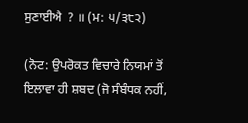ਸੁਣਾਈਐ  ? ॥ (ਮ: ੫/੩੮੨)

(ਨੋਟ: ਉਪਰੋਕਤ ਵਿਚਾਰੇ ਨਿਯਮਾਂ ਤੋਂ ਇਲਾਵਾ ਹੀ ਸ਼ਬਦ (ਜੋ ਸੰਬੰਧਕ ਨਹੀਂ,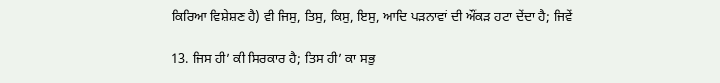ਕਿਰਿਆ ਵਿਸ਼ੇਸ਼ਣ ਹੈ) ਵੀ ਜਿਸੁ, ਤਿਸੁ, ਕਿਸੁ, ਇਸੁ, ਆਦਿ ਪੜਨਾਵਾਂ ਦੀ ਔਂਕੜ ਹਟਾ ਦੇਂਦਾ ਹੈ; ਜਿਵੇਂ

13. ਜਿਸ ਹੀ’ ਕੀ ਸਿਰਕਾਰ ਹੈ; ਤਿਸ ਹੀ’ ਕਾ ਸਭੁ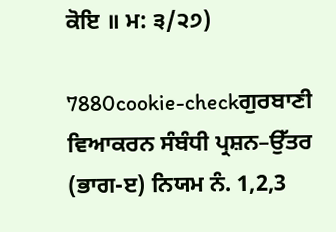ਕੋਇ ॥ ਮ: ੩/੨੭)

7880cookie-checkਗੁਰਬਾਣੀ ਵਿਆਕਰਨ ਸੰਬੰਧੀ ਪ੍ਰਸ਼ਨ–ਉੱਤਰ (ਭਾਗ-ੲ) ਨਿਯਮ ਨੰ. 1,2,3